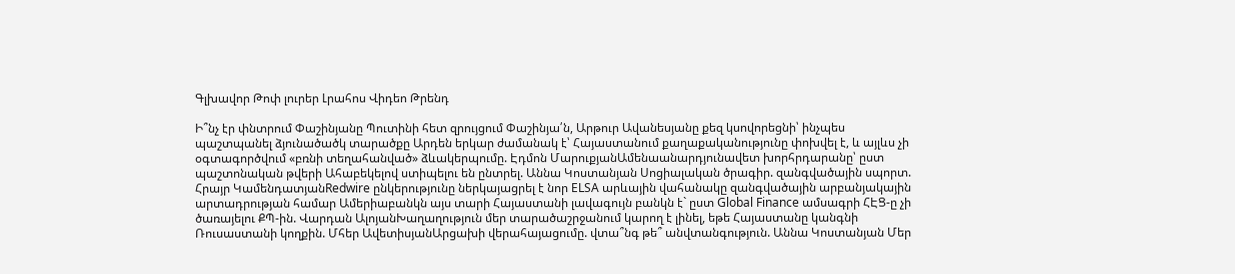Գլխավոր Թոփ լուրեր Լրահոս Վիդեո Թրենդ

Ի՞նչ էր փնտրում Փաշինյանը Պուտինի հետ զրույցում Փաշինյա՛ն, Արթուր Ավանեսյանը քեզ կսովորեցնի՝ ինչպես պաշտպանել ձյունածածկ տարածքը Արդեն երկար ժամանակ է՝ Հայաստանում քաղաքականությունը փոխվել է, և այլևս չի օգտագործվում «բռնի տեղահանված» ձևակերպումը. Էդմոն ՄարուքյանԱմենաանարդյունավետ խորհրդարանը՝ ըստ պաշտոնական թվերի Ահաբեկելով ստիպելու են ընտրել. Աննա Կոստանյան Սոցիալական ծրագիր. զանգվածային սպորտ. Հրայր ԿամենդատյանRedwire ընկերությունը ներկայացրել է նոր ELSA արևային վահանակը զանգվածային արբանյակային արտադրության համար Ամերիաբանկն այս տարի Հայաստանի լավագույն բանկն է` ըստ Global Finance ամսագրի ՀԷՑ-ը չի ծառայելու ՔՊ-ին. Վարդան ԱլոյանԽաղաղություն մեր տարածաշրջանում կարող է լինել, եթե Հայաստանը կանգնի Ռուսաստանի կողքին. Մհեր ԱվետիսյանԱրցախի վերահայացումը. վտա՞նգ թե՞ անվտանգություն. Աննա Կոստանյան Մեր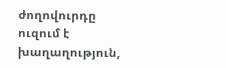ժողովուրդը ուզում է խաղաղություն,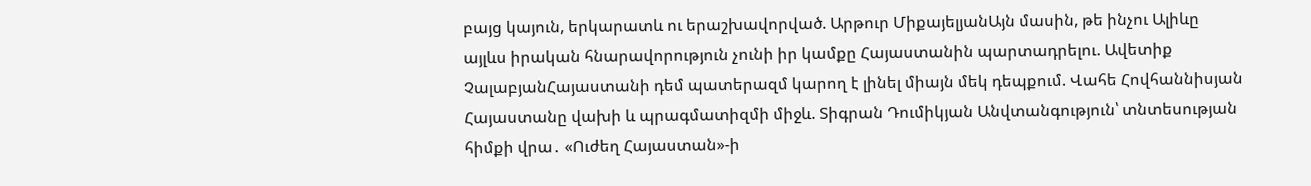բայց կայուն, երկարատև ու երաշխավորված. Արթուր ՄիքայելյանԱյն մասին, թե ինչու Ալիևը այլևս իրական հնարավորություն չունի իր կամքը Հայաստանին պարտադրելու. Ավետիք ՉալաբյանՀայաստանի դեմ պատերազմ կարող է լինել միայն մեկ դեպքում. Վահե Հովհաննիսյան Հայաստանը վախի և պրագմատիզմի միջև. Տիգրան Դումիկյան Անվտանգություն՝ տնտեսության հիմքի վրա․ «Ուժեղ Հայաստան»-ի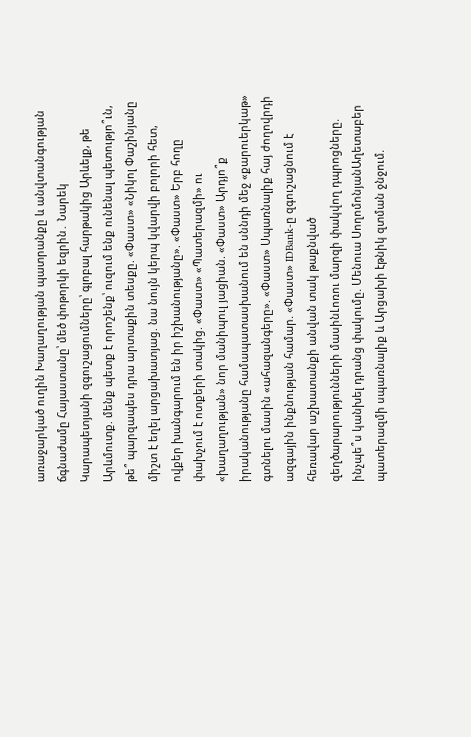առաջարկած ուղին Խաղաղության պատրանքը և անվտանգության ճգնաժամը Հայաստանը՝ մեծ փոթորկի եզրին․ Նարեկ Կարապետյանի զգուշացումները՝ գլոբալ հարթակից Արևելք, թե Արևմուտք. մենք պետք է որոշենք՝ ուզում ենք ունենալ պետությո՞ւն, թե՞ պարզապես դրա արտաքին տեսքը. «Փաստ» «Նիկոլ Փաշինյանը միշտ է եղել արցախատյաց. նա նույն կերպ կվարվի բոլորի հետ, ովքեր խանգարում են իր իշխանությանը». «Փաստ» Երբ հողը փախչում է ոտքերի տակից. «Փաստ» «Պատերազմի» ու «խաղաղության» նոր մանիպուլ յացիան. «Փաստ» Արդյո՞ք իրականությանը համապատասխանում են սննդի մեջ «քարուերկաթ» գտնելու մասին «ահազանգերը». «Փաստ» Սպառնալիք հայ ժողովրդի ազգային ինքնության համար. «Փաստ» IDBank-ը զգուշացնում է հեռավար աշխատանքի անվան տակ թաքնված զեղծարարությունների մասինԼոռու մարզի փակվող դպրոցները. ինչպե՞ս կանխել դրանց փակումը. Մենուա ՍողոմոնյանԱղետաբեր պատերազմի սպառնալիք և Արցախի էթնիկ զտման ջնջում.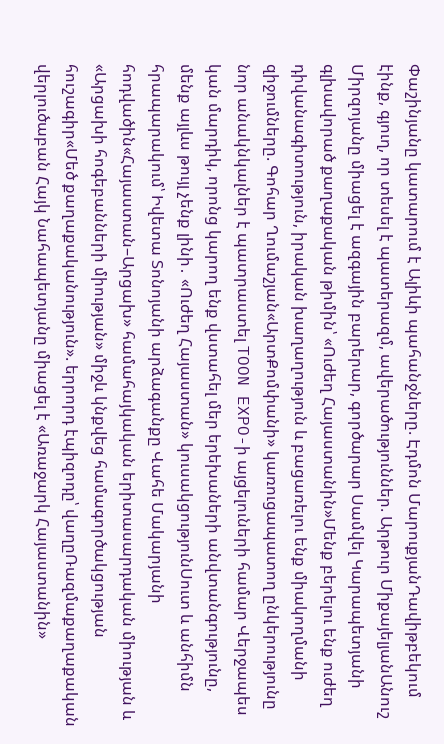Փաշինյանը կատարում է Ալիևի պահանջները. Էդմոն ՄարուքյանԴավիթբեկում էինք, գյուղ, որ տեսել է պատերազմ, ավերածություններ. Արթուր ՄիքայելյանԱնուշ Միրզոյանը միացել է ազգային բարերար, գործարար Սամվել Կարապետյանի գլխավորած քաղաքական թիմին՝ «Ուժեղ Հայաստանին»Մենք բերելու ենք ուժեղ դիվանագիտություն, իրական խաղաղություն և բացառելու ենք միակողմանի զիջումները. Գոհար Ղումաշյան«ԱրտՔոմփանի» կառուցապատող ընկերությունը նոր անակնկալներ է պատրաստել TOON EXPO-ի այցելուների համար Վերջապես կան մարդիկ, որոնց կարող ենք վստահել մեր երեխաների անվտանգությունը, մենք այլևս թույլ չենք լինի․ «Ուժեղ Հայաստան» կուսակցությունՍուտ և անհիմն հրապարակում՝ Իվետա Տոնոյանի արձագանքը Վահե Մակարյանի հոդվածին«Հայաստան–Արցախ» համահայկական երիտասարդական միության և «Արցախի հոգեբանների միության» միջև կնքվեց համագործակցության հուշագիր«Մեծ քաղաքականություն». երրորդ էպիզոդը՝ վաղըՌազմաքաղաքական վերլուծաբան Հայկ Նահապետյանը միացել է «Առաջարկ Հայաստանին»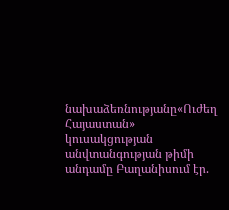նախաձեռնությանը«Ուժեղ Հայաստան» կուսակցության անվտանգության թիմի անդամը Բաղանիսում էր.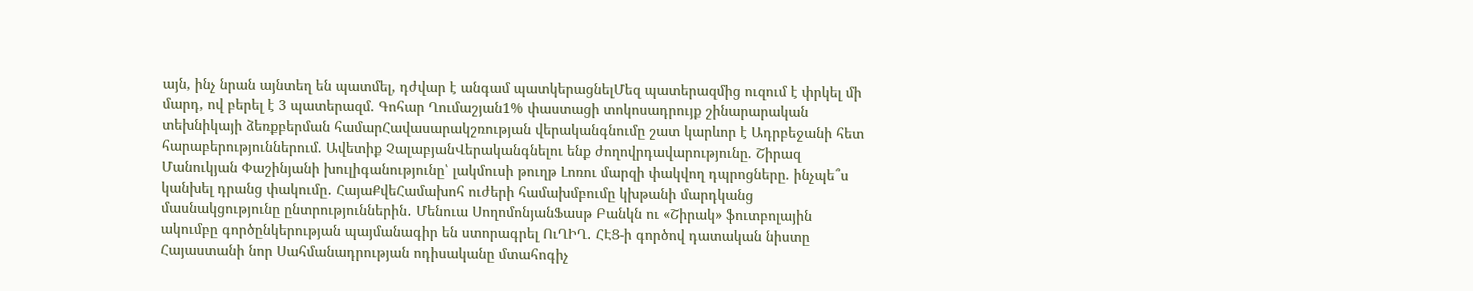այն, ինչ նրան այնտեղ են պատմել, դժվար է անգամ պատկերացնելՄեզ պատերազմից ուզում է փրկել մի մարդ, ով բերել է 3 պատերազմ. Գոհար Ղումաշյան1% փաստացի տոկոսադրույք շինարարական տեխնիկայի ձեռքբերման համարՀավասարակշռության վերականգնումը շատ կարևոր է Ադրբեջանի հետ հարաբերություններում. Ավետիք ՉալաբյանՎերականգնելու ենք ժողովրդավարությունը. Շիրազ Մանուկյան Փաշինյանի խուլիգանությունը՝ լակմուսի թուղթ Լոռու մարզի փակվող դպրոցները. ինչպե՞ս կանխել դրանց փակումը․ ՀայաՔվեՀամախոհ ուժերի համախմբումը կխթանի մարդկանց մասնակցությունը ընտրություններին․ Մենուա ՍողոմոնյանՖասթ Բանկն ու «Շիրակ» ֆուտբոլային ակումբը գործընկերության պայմանագիր են ստորագրել ՈւՂԻՂ․ ՀԷՑ-ի գործով դատական նիստը Հայաստանի նոր Սահմանադրության ոդիսականը մտահոգիչ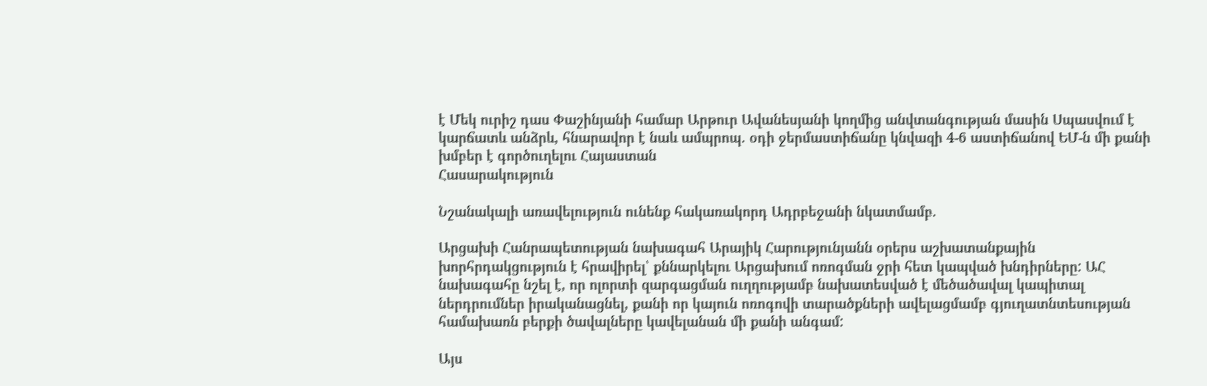է Մեկ ուրիշ դաս Փաշինյանի համար Արթուր Ավանեսյանի կողմից անվտանգության մասին Սպասվում է կարճատև անձրև, հնարավոր է նաև ամպրոպ. օդի ջերմաստիճանը կնվազի 4-6 աստիճանով ԵՄ-ն մի քանի խմբեր է գործուղելու Հայաստան
Հասարակություն

Նշանակալի առավելություն ունենք հակառակորդ Ադրբեջանի նկատմամբ.

Արցախի Հանրապետության նախագահ Արայիկ Հարությունյանն օրերս աշխատանքային խորհրդակցություն է հրավիրել՝ քննարկելու Արցախում ոռոգման ջրի հետ կապված խնդիրները: ԱՀ նախագահը նշել է, որ ոլորտի զարգացման ուղղությամբ նախատեսված է մեծածավալ կապիտալ ներդրումներ իրականացնել, քանի որ կայուն ոռոգովի տարածքների ավելացմամբ գյուղատնտեսության համախառն բերքի ծավալները կավելանան մի քանի անգամ:

Այս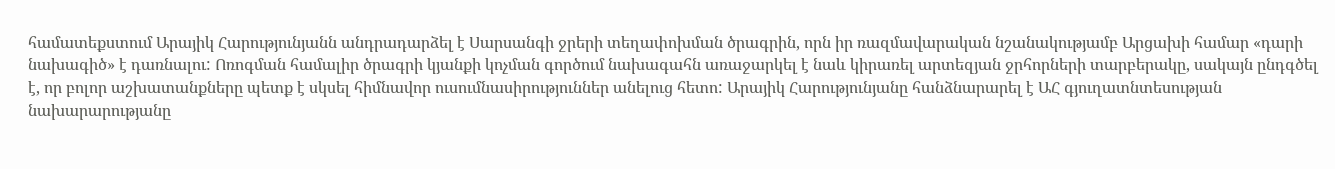համատեքստում Արայիկ Հարությունյանն անդրադարձել է Սարսանգի ջրերի տեղափոխման ծրագրին, որն իր ռազմավարական նշանակությամբ Արցախի համար «դարի նախագիծ» է դառնալու: Ոռոգման համալիր ծրագրի կյանքի կոչման գործում նախագահն առաջարկել է նաև կիրառել արտեզյան ջրհորների տարբերակը, սակայն ընդգծել է, որ բոլոր աշխատանքները պետք է սկսել հիմնավոր ուսումնասիրություններ անելուց հետո: Արայիկ Հարությունյանը հանձնարարել է ԱՀ գյուղատնտեսության նախարարությանը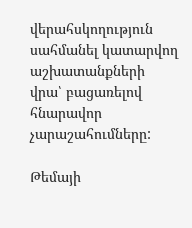վերահսկողություն սահմանել կատարվող աշխատանքների վրա՝ բացառելով հնարավոր չարաշահումները:

Թեմայի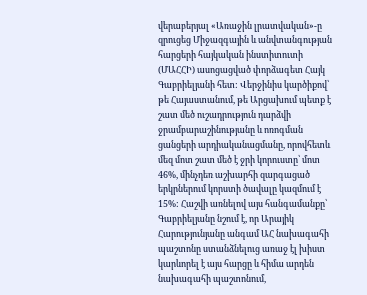վերաբերյալ «Առաջին լրատվական»-ը զրուցեց Միջազգային և անվտանգության հարցերի հայկական ինստիտուտի (ՄԱՀՀԻ) ասոցացված փորձագետ Հայկ Գաբրիելյանի հետ: Վերջինիս կարծիքով՝ թե Հայաստանում, թե Արցախում պետք է շատ մեծ ուշադրություն դարձվի ջրամբարաշինությանը և ոռոգման ցանցերի արդիականացմանը, որովհետև մեզ մոտ շատ մեծ է ջրի կորուստը՝ մոտ 46%, մինչդեռ աշխարհի զարգացած երկրներում կորստի ծավալը կազմում է 15%: Հաշվի առնելով այս հանգամանքը՝ Գաբրիելյանը նշում է, որ Արայիկ Հարությունյանը անգամ ԱՀ նախագահի պաշտոնը ստանձնելուց առաջ էլ խիստ կարևորել է այս հարցը և հիմա արդեն նախագահի պաշտոնում,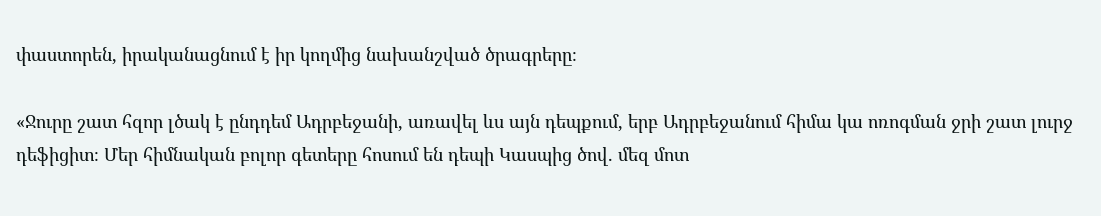փաստորեն, իրականացնում է իր կողմից նախանշված ծրագրերը։

«Ջուրը շատ հզոր լծակ է ընդդեմ Ադրբեջանի, առավել ևս այն դեպքում, երբ Ադրբեջանում հիմա կա ոռոգման ջրի շատ լուրջ դեֆիցիտ։ Մեր հիմնական բոլոր գետերը հոսում են դեպի Կասպից ծով. մեզ մոտ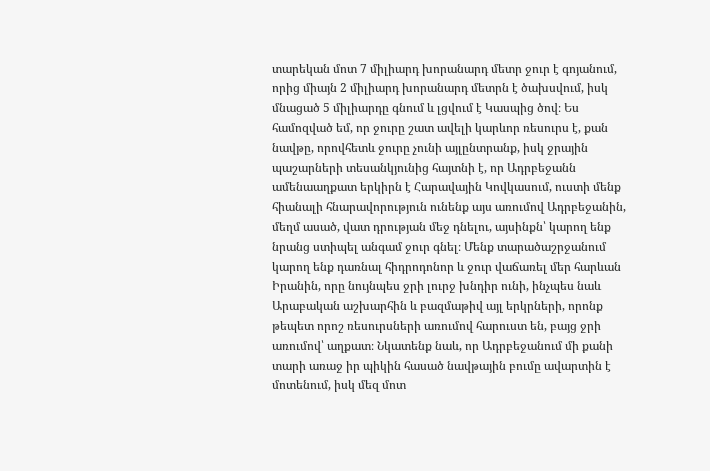տարեկան մոտ 7 միլիարդ խորանարդ մետր ջուր է գոյանում, որից միայն 2 միլիարդ խորանարդ մետրն է ծախսվում, իսկ մնացած 5 միլիարդը գնում և լցվում է Կասպից ծով։ Ես համոզված եմ, որ ջուրը շատ ավելի կարևոր ռեսուրս է, քան նավթը, որովհետև ջուրը չունի այլընտրանք, իսկ ջրային պաշարների տեսանկյունից հայտնի է, որ Ադրբեջանն ամենաաղքատ երկիրն է Հարավային Կովկասում, ուստի մենք հիանալի հնարավորություն ունենք այս առումով Ադրբեջանին, մեղմ ասած, վատ դրության մեջ դնելու, այսինքն՝ կարող ենք նրանց ստիպել անգամ ջուր գնել։ Մենք տարածաշրջանում կարող ենք դառնալ հիդրոդոնոր և ջուր վաճառել մեր հարևան Իրանին, որը նույնպես ջրի լուրջ խնդիր ունի, ինչպես նաև Արաբական աշխարհին և բազմաթիվ այլ երկրների, որոնք թեպետ որոշ ռեսուրսների առումով հարուստ են, բայց ջրի առումով՝ աղքատ։ Նկատենք նաև, որ Ադրբեջանում մի քանի տարի առաջ իր պիկին հասած նավթային բումը ավարտին է մոտենում, իսկ մեզ մոտ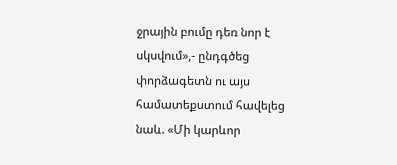ջրային բումը դեռ նոր է սկսվում»,- ընդգծեց փորձագետն ու այս համատեքստում հավելեց նաև. «Մի կարևոր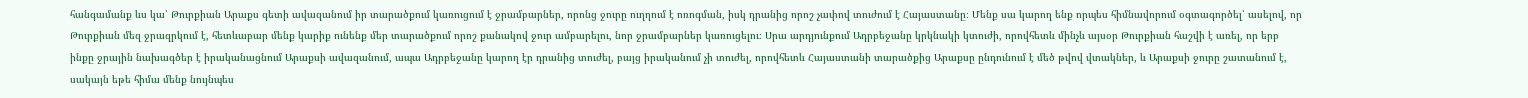հանգամանք ևս կա՝ Թուրքիան Արաքս գետի ավազանում իր տարածքում կառուցում է ջրամբարներ, որոնց ջուրը ուղղում է ոռոգման, իսկ դրանից որոշ չափով տուժում է Հայաստանը։ Մենք սա կարող ենք որպես հիմնավորում օգտագործել՝ ասելով, որ Թուրքիան մեզ ջրազրկում է, հետևաբար մենք կարիք ունենք մեր տարածքում որոշ քանակով ջուր ամբարելու, նոր ջրամբարներ կառուցելու։ Սրա արդյունքում Ադրբեջանը կրկնակի կտուժի, որովհետև մինչև այսօր Թուրքիան հաշվի է առել, որ երբ ինքը ջրային նախագծեր է իրականացնում Արաքսի ավազանում, ապա Ադրբեջանը կարող էր դրանից տուժել, բայց իրականում չի տուժել, որովհետև Հայաստանի տարածքից Արաքսը ընդունում է մեծ թվով վտակներ, և Արաքսի ջուրը շատանում է, սակայն եթե հիմա մենք նույնպես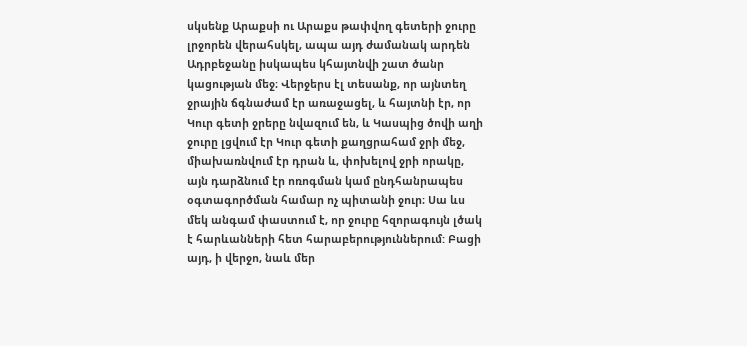սկսենք Արաքսի ու Արաքս թափվող գետերի ջուրը լրջորեն վերահսկել, ապա այդ ժամանակ արդեն Ադրբեջանը իսկապես կհայտնվի շատ ծանր կացության մեջ։ Վերջերս էլ տեսանք, որ այնտեղ ջրային ճգնաժամ էր առաջացել, և հայտնի էր, որ Կուր գետի ջրերը նվազում են, և Կասպից ծովի աղի ջուրը լցվում էր Կուր գետի քաղցրահամ ջրի մեջ, միախառնվում էր դրան և, փոխելով ջրի որակը, այն դարձնում էր ոռոգման կամ ընդհանրապես օգտագործման համար ոչ պիտանի ջուր։ Սա ևս մեկ անգամ փաստում է, որ ջուրը հզորագույն լծակ է հարևանների հետ հարաբերություններում: Բացի այդ, ի վերջո, նաև մեր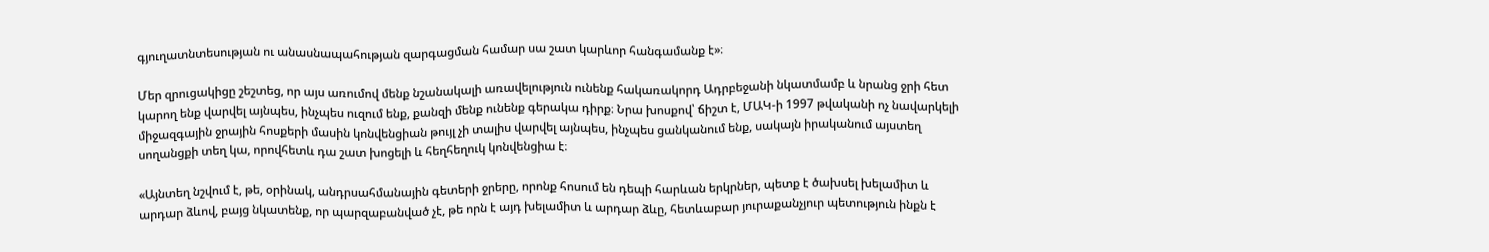գյուղատնտեսության ու անասնապահության զարգացման համար սա շատ կարևոր հանգամանք է»։

Մեր զրուցակիցը շեշտեց, որ այս առումով մենք նշանակալի առավելություն ունենք հակառակորդ Ադրբեջանի նկատմամբ և նրանց ջրի հետ կարող ենք վարվել այնպես, ինչպես ուզում ենք, քանզի մենք ունենք գերակա դիրք։ Նրա խոսքով՝ ճիշտ է, ՄԱԿ-ի 1997 թվականի ոչ նավարկելի միջազգային ջրային հոսքերի մասին կոնվենցիան թույլ չի տալիս վարվել այնպես, ինչպես ցանկանում ենք, սակայն իրականում այստեղ սողանցքի տեղ կա, որովհետև դա շատ խոցելի և հեղհեղուկ կոնվենցիա է։

«Այնտեղ նշվում է, թե, օրինակ, անդրսահմանային գետերի ջրերը, որոնք հոսում են դեպի հարևան երկրներ, պետք է ծախսել խելամիտ և արդար ձևով, բայց նկատենք, որ պարզաբանված չէ, թե որն է այդ խելամիտ և արդար ձևը, հետևաբար յուրաքանչյուր պետություն ինքն է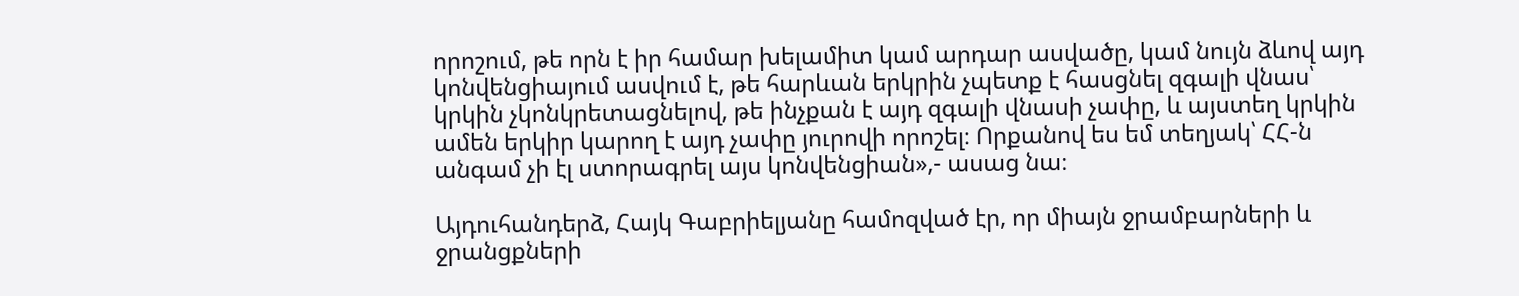որոշում, թե որն է իր համար խելամիտ կամ արդար ասվածը, կամ նույն ձևով այդ կոնվենցիայում ասվում է, թե հարևան երկրին չպետք է հասցնել զգալի վնաս՝ կրկին չկոնկրետացնելով, թե ինչքան է այդ զգալի վնասի չափը, և այստեղ կրկին ամեն երկիր կարող է այդ չափը յուրովի որոշել։ Որքանով ես եմ տեղյակ՝ ՀՀ-ն անգամ չի էլ ստորագրել այս կոնվենցիան»,- ասաց նա։

Այդուհանդերձ, Հայկ Գաբրիելյանը համոզված էր, որ միայն ջրամբարների և ջրանցքների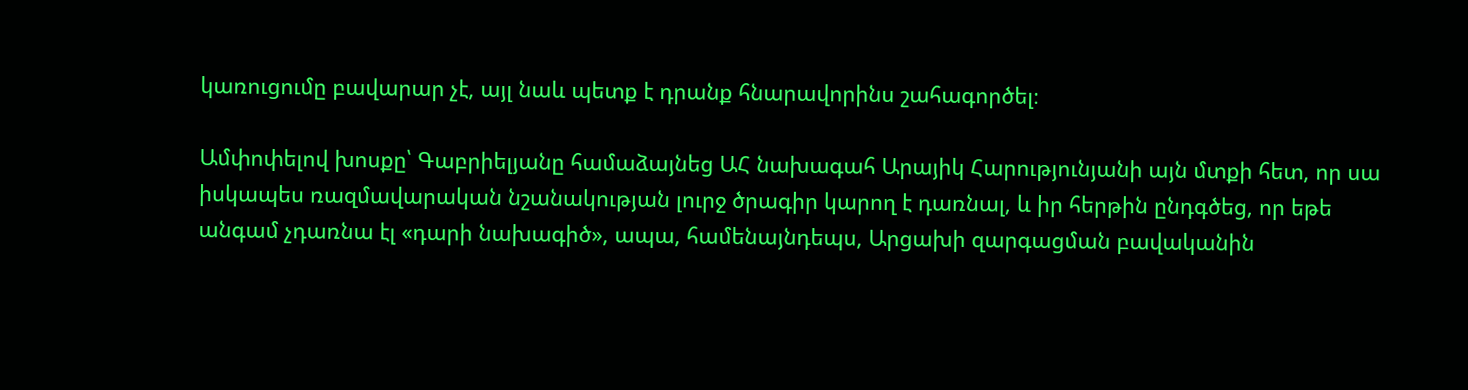կառուցումը բավարար չէ, այլ նաև պետք է դրանք հնարավորինս շահագործել։

Ամփոփելով խոսքը՝ Գաբրիելյանը համաձայնեց ԱՀ նախագահ Արայիկ Հարությունյանի այն մտքի հետ, որ սա իսկապես ռազմավարական նշանակության լուրջ ծրագիր կարող է դառնալ, և իր հերթին ընդգծեց, որ եթե անգամ չդառնա էլ «դարի նախագիծ», ապա, համենայնդեպս, Արցախի զարգացման բավականին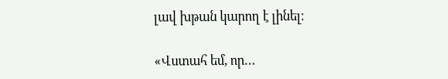լավ խթան կարող է լինել։

«Վստահ եմ, որ…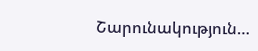Շարունակություն…